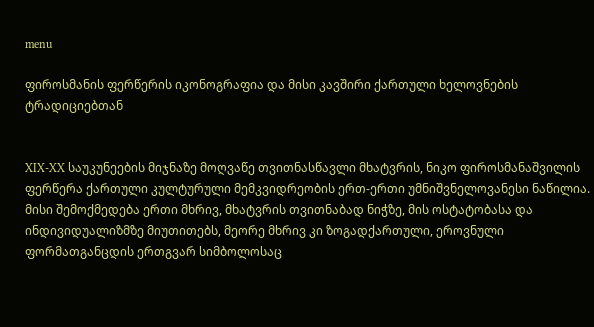menu

ფიროსმანის ფერწერის იკონოგრაფია და მისი კავშირი ქართული ხელოვნების ტრადიციებთან


XIX-XX საუკუნეების მიჯნაზე მოღვაწე თვითნასწავლი მხატვრის, ნიკო ფიროსმანაშვილის ფერწერა ქართული კულტურული მემკვიდრეობის ერთ-ერთი უმნიშვნელოვანესი ნაწილია. მისი შემოქმედება ერთი მხრივ, მხატვრის თვითნაბად ნიჭზე, მის ოსტატობასა და ინდივიდუალიზმზე მიუთითებს, მეორე მხრივ კი ზოგადქართული, ეროვნული ფორმათგანცდის ერთგვარ სიმბოლოსაც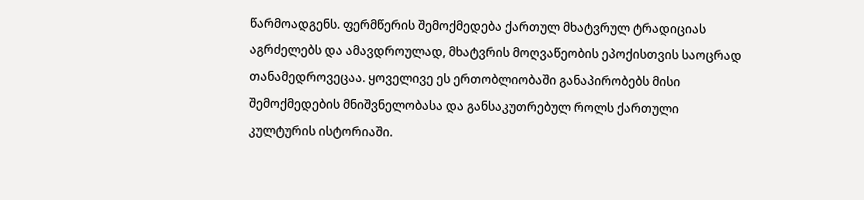წარმოადგენს. ფერმწერის შემოქმედება ქართულ მხატვრულ ტრადიციას აგრძელებს და ამავდროულად, მხატვრის მოღვაწეობის ეპოქისთვის საოცრად თანამედროვეცაა. ყოველივე ეს ერთობლიობაში განაპირობებს მისი შემოქმედების მნიშვნელობასა და განსაკუთრებულ როლს ქართული კულტურის ისტორიაში.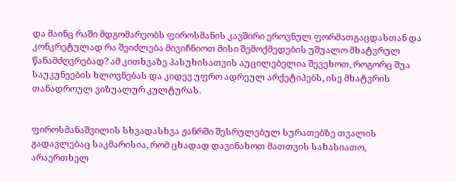და მაინც რაში მდგომარეობს ფიროსმანის კავშირი ეროვნულ ფორმათგაცდასთან და კონკრეტულად რა შეიძლება მივიჩნიოთ მისი შემოქმედების უშუალო მხატვრულ წანამძღვრებად? ამ კითხვაზე პასუხისათვის აუცილებელია შევეხოთ, როგორც შუა საუკუნეების ხლოვნებას და კიდევ უფრო ადრეულ არქეტიპებს, ისე მხატვრის თანადროულ ვიზუალურ კულტურას.


ფიროსმანაშვილის სხვადასხვა ჟანრში შესრულებულ სურათებზე თვალის გადავლებაც საკმარისია, რომ ცხადად დავინახოთ მათთვის სახასიათო, არაერთხელ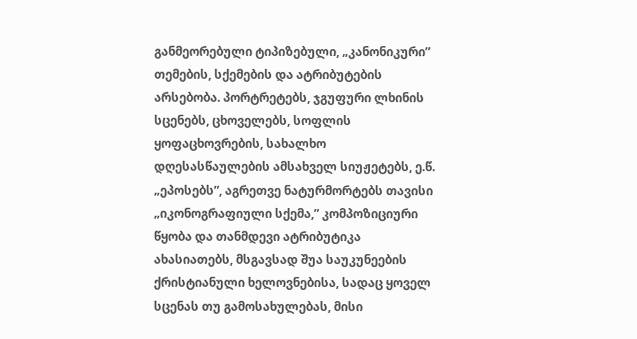განმეორებული ტიპიზებული, „კანონიკური” თემების, სქემების და ატრიბუტების არსებობა. პორტრეტებს, ჯგუფური ლხინის სცენებს, ცხოველებს, სოფლის ყოფაცხოვრების, სახალხო დღესასწაულების ამსახველ სიუჟეტებს, ე.წ. „ეპოსებს”, აგრეთვე ნატურმორტებს თავისი „იკონოგრაფიული სქემა,” კომპოზიციური წყობა და თანმდევი ატრიბუტიკა ახასიათებს, მსგავსად შუა საუკუნეების ქრისტიანული ხელოვნებისა, სადაც ყოველ სცენას თუ გამოსახულებას, მისი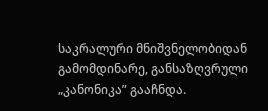საკრალური მნიშვნელობიდან გამომდინარე, განსაზღვრული „კანონიკა” გააჩნდა.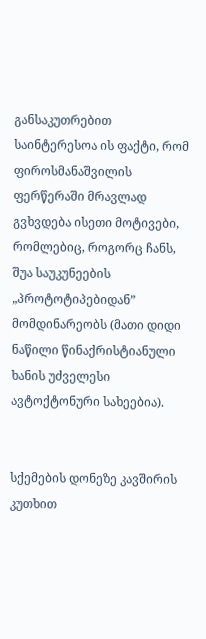განსაკუთრებით საინტერესოა ის ფაქტი, რომ ფიროსმანაშვილის ფერწერაში მრავლად გვხვდება ისეთი მოტივები, რომლებიც, როგორც ჩანს, შუა საუკუნეების „პროტოტიპებიდან” მომდინარეობს (მათი დიდი ნაწილი წინაქრისტიანული ხანის უძველესი ავტოქტონური სახეებია).


სქემების დონეზე კავშირის კუთხით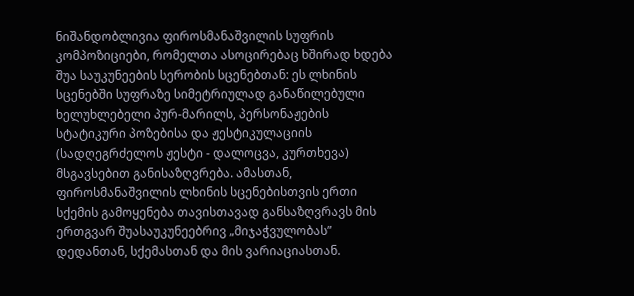ნიშანდობლივია ფიროსმანაშვილის სუფრის კომპოზიციები, რომელთა ასოცირებაც ხშირად ხდება შუა საუკუნეების სერობის სცენებთან: ეს ლხინის სცენებში სუფრაზე სიმეტრიულად განაწილებული ხელუხლებელი პურ-მარილს, პერსონაჟების სტატიკური პოზებისა და ჟესტიკულაციის (სადღეგრძელოს ჟესტი - დალოცვა, კურთხევა) მსგავსებით განისაზღვრება. ამასთან, ფიროსმანაშვილის ლხინის სცენებისთვის ერთი სქემის გამოყენება თავისთავად განსაზღვრავს მის ერთგვარ შუასაუკუნეებრივ „მიჯაჭვულობას” დედანთან, სქემასთან და მის ვარიაციასთან.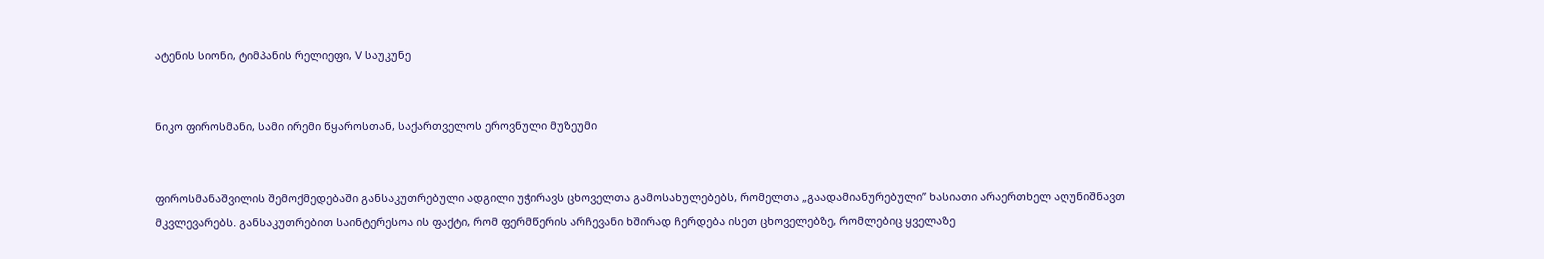ატენის სიონი, ტიმპანის რელიეფი, V საუკუნე


ნიკო ფიროსმანი, სამი ირემი წყაროსთან, საქართველოს ეროვნული მუზეუმი


ფიროსმანაშვილის შემოქმედებაში განსაკუთრებული ადგილი უჭირავს ცხოველთა გამოსახულებებს, რომელთა „გაადამიანურებული” ხასიათი არაერთხელ აღუნიშნავთ მკვლევარებს. განსაკუთრებით საინტერესოა ის ფაქტი, რომ ფერმწერის არჩევანი ხშირად ჩერდება ისეთ ცხოველებზე, რომლებიც ყველაზე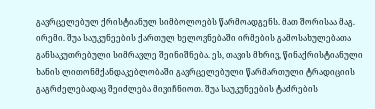გავრცელებულ ქრისტიანულ სიმბოლოებს წარმოადგენს. მათ შორისაა მაგ. ირემი. შუა საუკუნეების ქართულ ხელოვნებაში ირმების გამოსახულებათა განსაკუთრებული სიმრავლე შეინიშნება. ეს, თავის მხრივ, წინაქრისტიანული ხანის ლითონმქანდაკებლობაში გავრცელებული წარმართული ტრადიციის გაგრძელებადაც შეიძლება მივიჩნიოთ. შუა საუკუნეების ტაძრების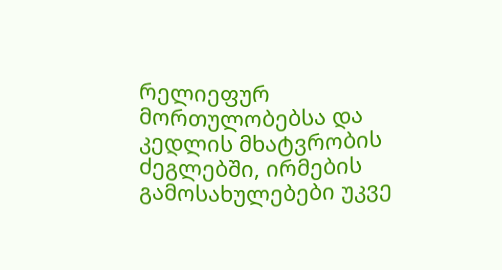რელიეფურ მორთულობებსა და კედლის მხატვრობის ძეგლებში, ირმების გამოსახულებები უკვე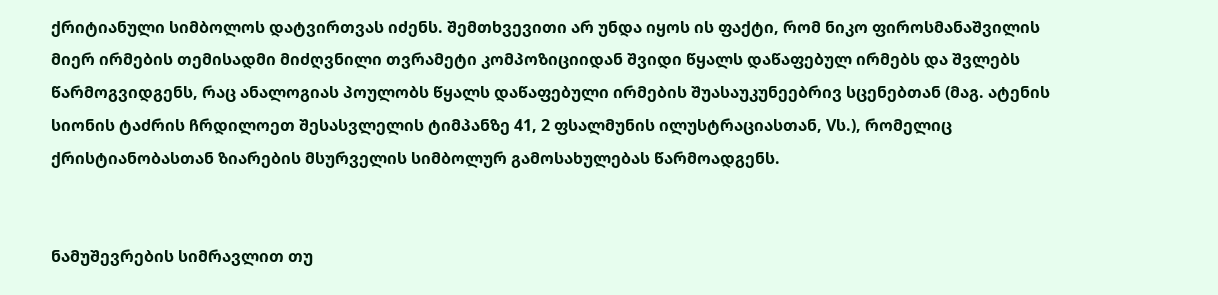ქრიტიანული სიმბოლოს დატვირთვას იძენს. შემთხვევითი არ უნდა იყოს ის ფაქტი, რომ ნიკო ფიროსმანაშვილის მიერ ირმების თემისადმი მიძღვნილი თვრამეტი კომპოზიციიდან შვიდი წყალს დაწაფებულ ირმებს და შვლებს წარმოგვიდგენს, რაც ანალოგიას პოულობს წყალს დაწაფებული ირმების შუასაუკუნეებრივ სცენებთან (მაგ. ატენის სიონის ტაძრის ჩრდილოეთ შესასვლელის ტიმპანზე 41, 2 ფსალმუნის ილუსტრაციასთან, Vს.), რომელიც ქრისტიანობასთან ზიარების მსურველის სიმბოლურ გამოსახულებას წარმოადგენს.


ნამუშევრების სიმრავლით თუ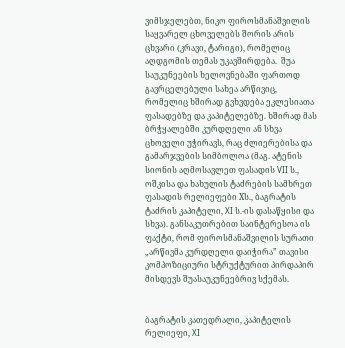ვიმსჯელებთ, ნიკო ფიროსმანაშვილის საყვარელ ცხოველებს შორის არის ცხვარი (კრავი, ტარიგი), რომელიც აღდგომის თემას უკავშირდება.  შუა საუკუნეების ხელოვნებაში ფართოდ გავრცელებული სახეა არწივიც, რომელიც ხშირად გვხვდება ეკლესიათა ფასადებზე და კაპიტელებზე. ხშირად მას ბრჭყალებში კურდღელი ან სხვა ცხოველი უჭირავს, რაც ძლიერებისა და გამარჯვების სიმბოლოა (მაგ. ატენის სიონის აღმოსავლეთ ფასადის VII ს., ოშკისა და ხახულის ტაძრების სამხრეთ ფასადის რელიეფები Xს., ბაგრატის ტაძრის კაპიტელი, XI ს.-ის დასაწყისი და სხვა). განსაკუთრებით საინტერესოა ის ფაქტი, რომ ფიროსმანაშვილის სურათი „არწივმა კურდღელი დაიჭირა” თავისი კომპოზიციური სტრუქტურით პირდაპირ მისდევს შუასაუკუნეებრივ სქემას.


ბაგრატის კათედრალი, კაპიტელის რელიეფი, XI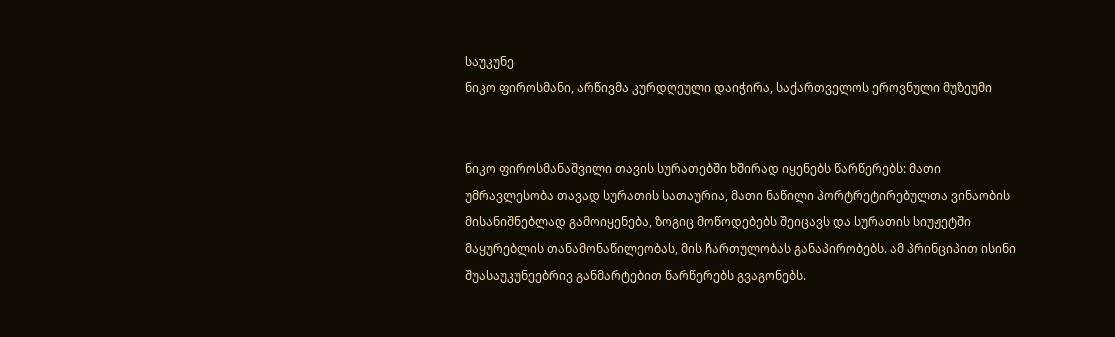საუკუნე
ნიკო ფიროსმანი, არწივმა კურდღეული დაიჭირა, საქართველოს ეროვნული მუზეუმი


ნიკო ფიროსმანაშვილი თავის სურათებში ხშირად იყენებს წარწერებს: მათი უმრავლესობა თავად სურათის სათაურია, მათი ნაწილი პორტრეტირებულთა ვინაობის მისანიშნებლად გამოიყენება, ზოგიც მოწოდებებს შეიცავს და სურათის სიუჟეტში მაყურებლის თანამონაწილეობას, მის ჩართულობას განაპირობებს. ამ პრინციპით ისინი შუასაუკუნეებრივ განმარტებით წარწერებს გვაგონებს.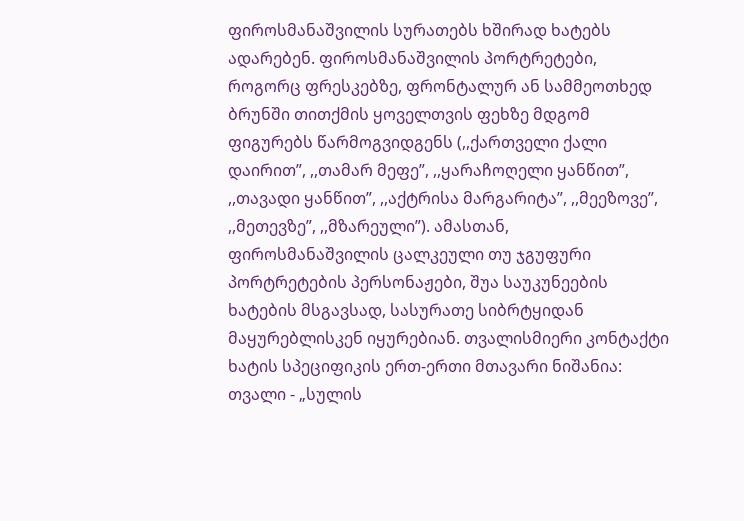ფიროსმანაშვილის სურათებს ხშირად ხატებს ადარებენ. ფიროსმანაშვილის პორტრეტები, როგორც ფრესკებზე, ფრონტალურ ან სამმეოთხედ ბრუნში თითქმის ყოველთვის ფეხზე მდგომ ფიგურებს წარმოგვიდგენს (,,ქართველი ქალი დაირით”, ,,თამარ მეფე”, ,,ყარაჩოღელი ყანწით”, ,,თავადი ყანწით”, ,,აქტრისა მარგარიტა”, ,,მეეზოვე”, ,,მეთევზე”, ,,მზარეული”). ამასთან, ფიროსმანაშვილის ცალკეული თუ ჯგუფური პორტრეტების პერსონაჟები, შუა საუკუნეების ხატების მსგავსად, სასურათე სიბრტყიდან მაყურებლისკენ იყურებიან. თვალისმიერი კონტაქტი ხატის სპეციფიკის ერთ-ერთი მთავარი ნიშანია: თვალი - „სულის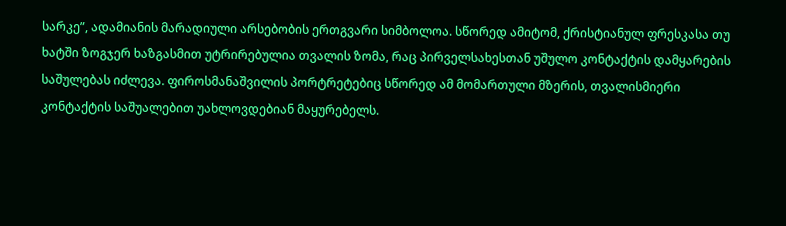სარკე”, ადამიანის მარადიული არსებობის ერთგვარი სიმბოლოა. სწორედ ამიტომ, ქრისტიანულ ფრესკასა თუ ხატში ზოგჯერ ხაზგასმით უტრირებულია თვალის ზომა, რაც პირველსახესთან უშულო კონტაქტის დამყარების საშულებას იძლევა. ფიროსმანაშვილის პორტრეტებიც სწორედ ამ მომართული მზერის, თვალისმიერი კონტაქტის საშუალებით უახლოვდებიან მაყურებელს.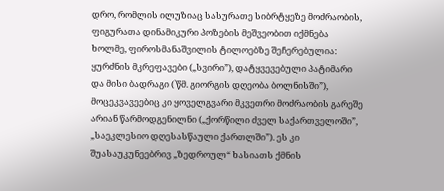დრო, რომლის ილუზიაც სასურათე სიბრტყეზე მოძრაობის, ფიგურათა დინამიკური პოზების მეშვეობით იქმნება ხოლმე, ფიროსმანაშვილის ტილოებზე შეჩერებულია: ყურძნის მკრეფავები („სვირი”), დატყვევებული პატიმარი და მისი ბადრაგი (`წმ. გიორგის დღეობა ბოლნისში”), მოცეკვავეებიც კი ყოველგვარი მკვეთრი მოძრაობის გარეშე არიან წარმოდგენილნი („ქორწილი ძველ საქართველოში”, „საეკლესიო დღესასწაული ქართლში”). ეს კი შუასაუკუნეებრივ „ზედროულ“ ხასიათს ქმნის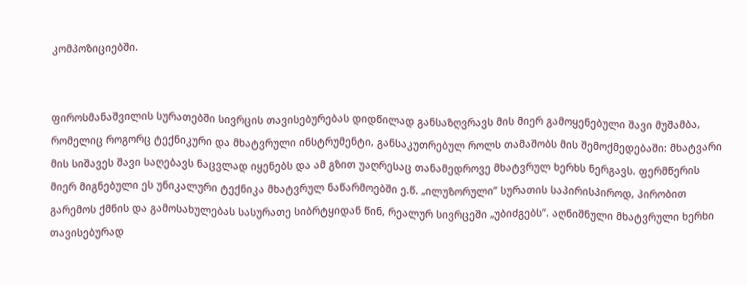კომპოზიციებში.


ფიროსმანაშვილის სურათებში სივრცის თავისებურებას დიდწილად განსაზღვრავს მის მიერ გამოყენებული შავი მუშამბა, რომელიც როგორც ტექნიკური და მხატვრული ინსტრუმენტი, განსაკუთრებულ როლს თამაშობს მის შემოქმედებაში: მხატვარი მის სიშავეს შავი საღებავს ნაცვლად იყენებს და ამ გზით უაღრესაც თანამედროვე მხატვრულ ხერხს ნერგავს. ფერმწერის მიერ მიგნებული ეს უნიკალური ტექნიკა მხატვრულ ნაწარმოებში ე.წ. „ილუზორული” სურათის საპირისპიროდ, პირობით გარემოს ქმნის და გამოსახულებას სასურათე სიბრტყიდან წინ, რეალურ სივრცეში „უბიძგებს”. აღნიშნული მხატვრული ხერხი თავისებურად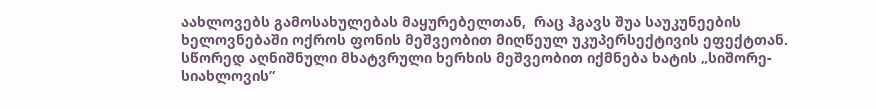აახლოვებს გამოსახულებას მაყურებელთან,  რაც ჰგავს შუა საუკუნეების ხელოვნებაში ოქროს ფონის მეშვეობით მიღწეულ უკუპერსექტივის ეფექტთან. სწორედ აღნიშნული მხატვრული ხერხის მეშვეობით იქმნება ხატის „სიშორე-სიახლოვის”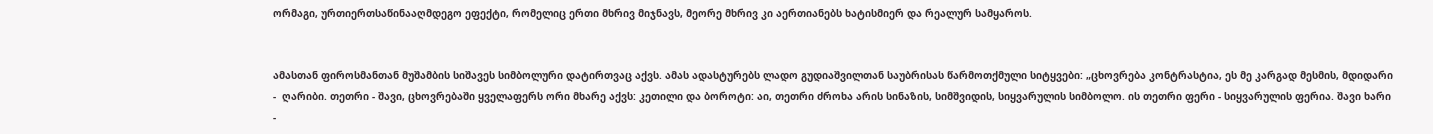ორმაგი, ურთიერთსაწინააღმდეგო ეფექტი, რომელიც ერთი მხრივ მიჯნავს, მეორე მხრივ კი აერთიანებს ხატისმიერ და რეალურ სამყაროს.


ამასთან ფიროსმანთან მუშამბის სიშავეს სიმბოლური დატირთვაც აქვს. ამას ადასტურებს ლადო გუდიაშვილთან საუბრისას წარმოთქმული სიტყვები: „ცხოვრება კონტრასტია, ეს მე კარგად მესმის, მდიდარი -  ღარიბი. თეთრი - შავი, ცხოვრებაში ყველაფერს ორი მხარე აქვს: კეთილი და ბოროტი: აი, თეთრი ძროხა არის სინაზის, სიმშვიდის, სიყვარულის სიმბოლო. ის თეთრი ფერი - სიყვარულის ფერია. შავი ხარი -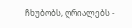ჩხუბობს, ღრიალებს -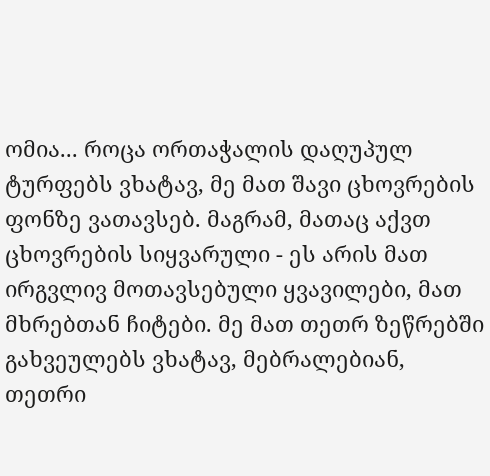ომია... როცა ორთაჭალის დაღუპულ ტურფებს ვხატავ, მე მათ შავი ცხოვრების ფონზე ვათავსებ. მაგრამ, მათაც აქვთ ცხოვრების სიყვარული - ეს არის მათ ირგვლივ მოთავსებული ყვავილები, მათ მხრებთან ჩიტები. მე მათ თეთრ ზეწრებში გახვეულებს ვხატავ, მებრალებიან, თეთრი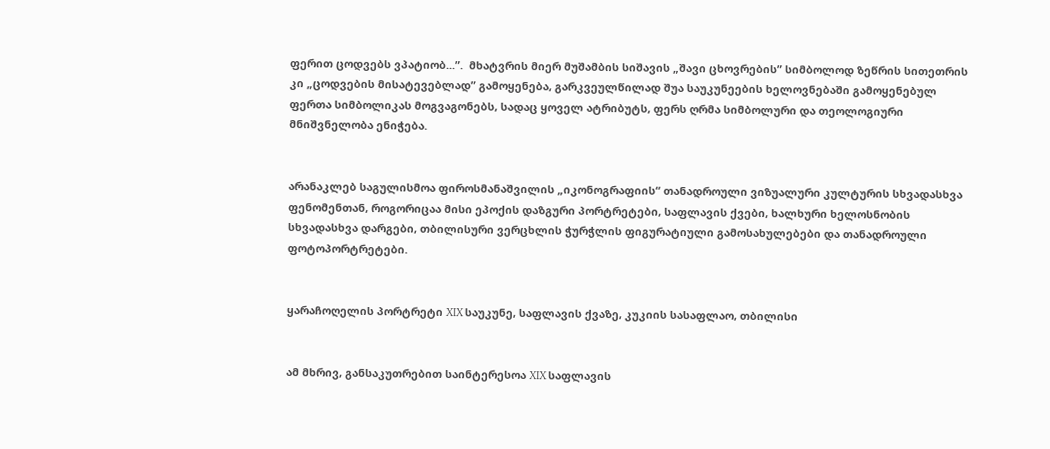ფერით ცოდვებს ვპატიობ...”.  მხატვრის მიერ მუშამბის სიშავის „შავი ცხოვრების” სიმბოლოდ ზეწრის სითეთრის კი „ცოდვების მისატევებლად” გამოყენება, გარკვეულწილად შუა საუკუნეების ხელოვნებაში გამოყენებულ ფერთა სიმბოლიკას მოგვაგონებს, სადაც ყოველ ატრიბუტს, ფერს ღრმა სიმბოლური და თეოლოგიური მნიშვნელობა ენიჭება.


არანაკლებ საგულისმოა ფიროსმანაშვილის „იკონოგრაფიის“ თანადროული ვიზუალური კულტურის სხვადასხვა ფენომენთან, როგორიცაა მისი ეპოქის დაზგური პორტრეტები, საფლავის ქვები, ხალხური ხელოსნობის სხვადასხვა დარგები, თბილისური ვერცხლის ჭურჭლის ფიგურატიული გამოსახულებები და თანადროული ფოტოპორტრეტები.


ყარაჩოღელის პორტრეტი XIX საუკუნე, საფლავის ქვაზე, კუკიის სასაფლაო, თბილისი


ამ მხრივ, განსაკუთრებით საინტერესოა XIX საფლავის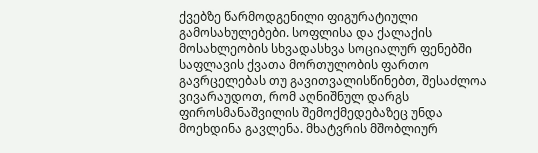ქვებზე წარმოდგენილი ფიგურატიული გამოსახულებები. სოფლისა და ქალაქის მოსახლეობის სხვადასხვა სოციალურ ფენებში საფლავის ქვათა მორთულობის ფართო გავრცელებას თუ გავითვალისწინებთ, შესაძლოა ვივარაუდოთ, რომ აღნიშნულ დარგს ფიროსმანაშვილის შემოქმედებაზეც უნდა მოეხდინა გავლენა. მხატვრის მშობლიურ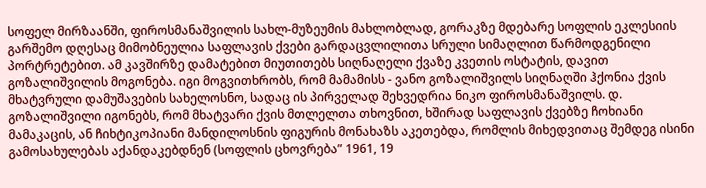სოფელ მირზაანში, ფიროსმანაშვილის სახლ-მუზეუმის მახლობლად, გორაკზე მდებარე სოფლის ეკლესიის გარშემო დღესაც მიმობნეულია საფლავის ქვები გარდაცვლილითა სრული სიმაღლით წარმოდგენილი პორტრეტებით. ამ კავშირზე დამატებით მიუთითებს სიღნაღელი ქვაზე კვეთის ოსტატის, დავით გოზალიშვილის მოგონება. იგი მოგვითხრობს, რომ მამამისს - ვანო გოზალიშვილს სიღნაღში ჰქონია ქვის მხატვრული დამუშავების სახელოსნო, სადაც ის პირველად შეხვედრია ნიკო ფიროსმანაშვილს. დ. გოზალიშვილი იგონებს, რომ მხატვარი ქვის მთლელთა თხოვნით, ხშირად საფლავის ქვებზე ჩოხიანი მამაკაცის, ან ჩიხტიკოპიანი მანდილოსნის ფიგურის მონახაზს აკეთებდა, რომლის მიხედვითაც შემდეგ ისინი გამოსახულებას აქანდაკებდნენ (სოფლის ცხოვრება” 1961, 19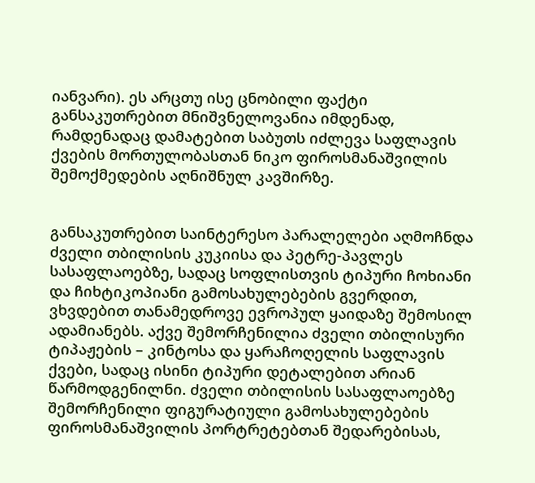იანვარი). ეს არცთუ ისე ცნობილი ფაქტი  განსაკუთრებით მნიშვნელოვანია იმდენად, რამდენადაც დამატებით საბუთს იძლევა საფლავის ქვების მორთულობასთან ნიკო ფიროსმანაშვილის შემოქმედების აღნიშნულ კავშირზე.


განსაკუთრებით საინტერესო პარალელები აღმოჩნდა ძველი თბილისის კუკიისა და პეტრე-პავლეს სასაფლაოებზე, სადაც სოფლისთვის ტიპური ჩოხიანი და ჩიხტიკოპიანი გამოსახულებების გვერდით, ვხვდებით თანამედროვე ევროპულ ყაიდაზე შემოსილ ადამიანებს. აქვე შემორჩენილია ძველი თბილისური ტიპაჟების – კინტოსა და ყარაჩოღელის საფლავის ქვები, სადაც ისინი ტიპური დეტალებით არიან წარმოდგენილნი. ძველი თბილისის სასაფლაოებზე შემორჩენილი ფიგურატიული გამოსახულებების ფიროსმანაშვილის პორტრეტებთან შედარებისას,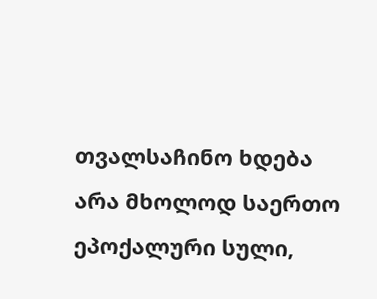თვალსაჩინო ხდება არა მხოლოდ საერთო ეპოქალური სული,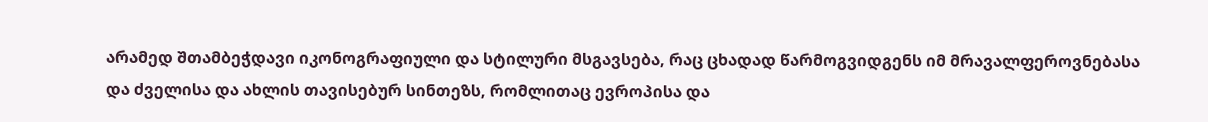არამედ შთამბეჭდავი იკონოგრაფიული და სტილური მსგავსება, რაც ცხადად წარმოგვიდგენს იმ მრავალფეროვნებასა და ძველისა და ახლის თავისებურ სინთეზს, რომლითაც ევროპისა და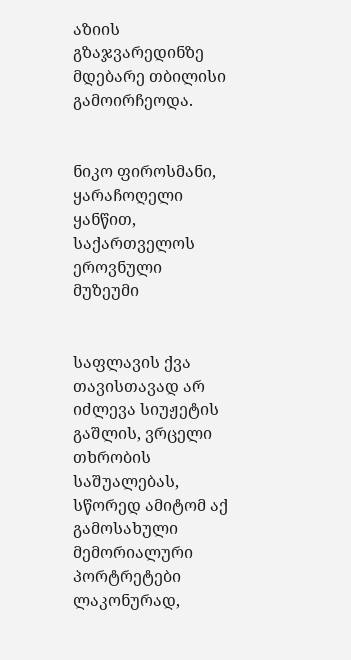აზიის გზაჯვარედინზე მდებარე თბილისი გამოირჩეოდა.


ნიკო ფიროსმანი, ყარაჩოღელი ყანწით, საქართველოს ეროვნული მუზეუმი


საფლავის ქვა თავისთავად არ იძლევა სიუჟეტის გაშლის, ვრცელი თხრობის საშუალებას, სწორედ ამიტომ აქ გამოსახული მემორიალური პორტრეტები ლაკონურად,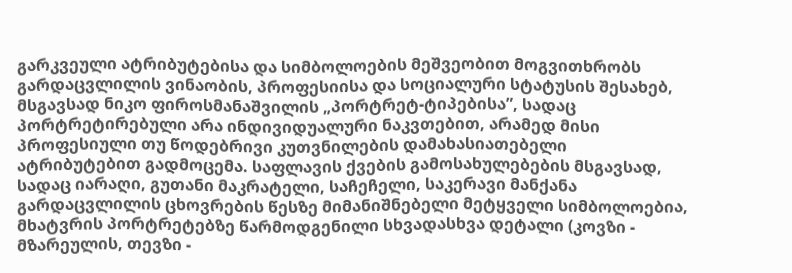გარკვეული ატრიბუტებისა და სიმბოლოების მეშვეობით მოგვითხრობს გარდაცვლილის ვინაობის, პროფესიისა და სოციალური სტატუსის შესახებ, მსგავსად ნიკო ფიროსმანაშვილის „პორტრეტ-ტიპებისა”, სადაც პორტრეტირებული არა ინდივიდუალური ნაკვთებით, არამედ მისი პროფესიული თუ წოდებრივი კუთვნილების დამახასიათებელი ატრიბუტებით გადმოცემა. საფლავის ქვების გამოსახულებების მსგავსად, სადაც იარაღი, გუთანი მაკრატელი, საჩეჩელი, საკერავი მანქანა გარდაცვლილის ცხოვრების წესზე მიმანიშნებელი მეტყველი სიმბოლოებია, მხატვრის პორტრეტებზე წარმოდგენილი სხვადასხვა დეტალი (კოვზი - მზარეულის, თევზი -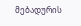მებადურის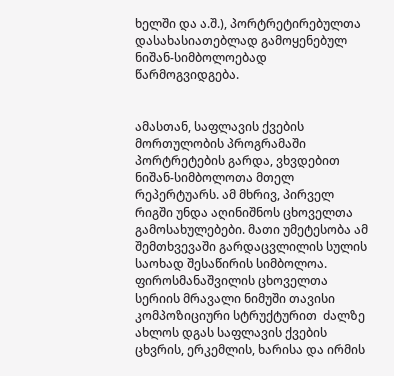ხელში და ა.შ.), პორტრეტირებულთა დასახასიათებლად გამოყენებულ ნიშან-სიმბოლოებად წარმოგვიდგება.


ამასთან, საფლავის ქვების მორთულობის პროგრამაში პორტრეტების გარდა, ვხვდებით ნიშან-სიმბოლოთა მთელ რეპერტუარს. ამ მხრივ, პირველ რიგში უნდა აღინიშნოს ცხოველთა გამოსახულებები. მათი უმეტესობა ამ შემთხვევაში გარდაცვლილის სულის საოხად შესაწირის სიმბოლოა. ფიროსმანაშვილის ცხოველთა სერიის მრავალი ნიმუში თავისი კომპოზიციური სტრუქტურით  ძალზე ახლოს დგას საფლავის ქვების ცხვრის, ერკემლის, ხარისა და ირმის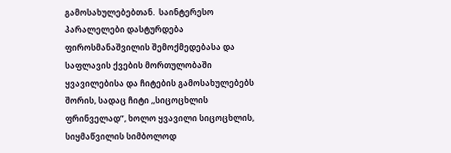გამოსახულებებთან.  საინტერესო პარალელები დასტურდება ფიროსმანაშვილის შემოქმედებასა და საფლავის ქვების მორთულობაში ყვავილებისა და ჩიტების გამოსახულებებს შორის, სადაც ჩიტი ,,სიცოცხლის ფრინველად”, ხოლო ყვავილი სიცოცხლის, სიყმაწვილის სიმბოლოდ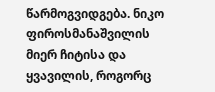წარმოგვიდგება. ნიკო ფიროსმანაშვილის მიერ ჩიტისა და ყვავილის, როგორც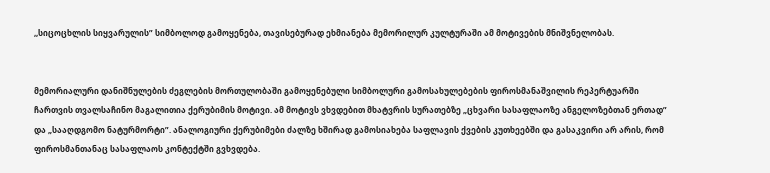,,სიცოცხლის სიყვარულის” სიმბოლოდ გამოყენება, თავისებურად ეხმიანება მემორილურ კულტურაში ამ მოტივების მნიშვნელობას.


მემორიალური დანიშნულების ძეგლების მორთულობაში გამოყენებული სიმბოლური გამოსახულებების ფიროსმანაშვილის რეპერტუარში ჩართვის თვალსაჩინო მაგალითია ქერუბიმის მოტივი. ამ მოტივს ვხვდებით მხატვრის სურათებზე „ცხვარი სასაფლაოზე ანგელოზებთან ერთად” და „სააღდგომო ნატურმორტი”. ანალოგიური ქერუბიმები ძალზე ხშირად გამოსიახება საფლავის ქვების კუთხეებში და გასაკვირი არ არის, რომ ფიროსმანთანაც სასაფლაოს კონტექტში გვხვდება.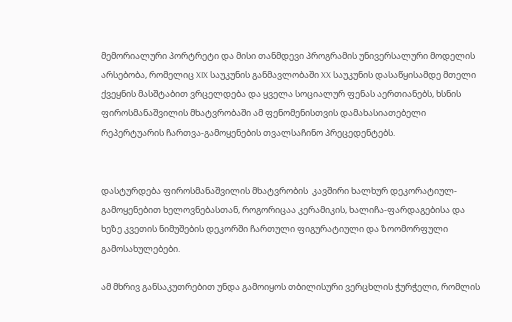მემორიალური პორტრეტი და მისი თანმდევი პროგრამის უნივერსალური მოდელის არსებობა, რომელიც XIX საუკუნის განმავლობაში XX საუკუნის დასაწყისამდე მთელი ქვეყნის მასშტაბით ვრცელდება და ყველა სოციალურ ფენას აერთიანებს, ხსნის ფიროსმანაშვილის მხატვრობაში ამ ფენომენისთვის დამახასიათებელი რეპერტუარის ჩართვა-გამოყენების თვალსაჩინო პრეცედენტებს.


დასტურდება ფიროსმანაშვილის მხატვრობის  კავშირი ხალხურ დეკორატიულ-გამოყენებით ხელოვნებასთან, როგორიცაა კერამიკის, ხალიჩა-ფარდაგებისა და ხეზე კვეთის ნიმუშების დეკორში ჩართული ფიგურატიული და ზოომორფული გამოსახულებები.

ამ მხრივ განსაკუთრებით უნდა გამოიყოს თბილისური ვერცხლის ჭურჭელი, რომლის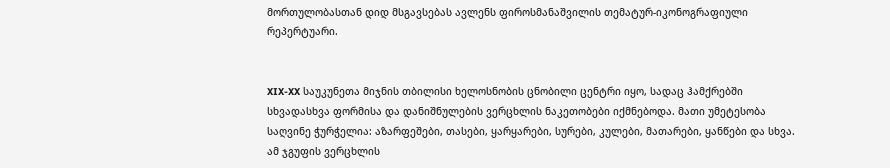მორთულობასთან დიდ მსგავსებას ავლენს ფიროსმანაშვილის თემატურ-იკონოგრაფიული რეპერტუარი.


XIX-XX საუკუნეთა მიჯნის თბილისი ხელოსნობის ცნობილი ცენტრი იყო, სადაც ჰამქრებში სხვადასხვა ფორმისა და დანიშნულების ვერცხლის ნაკეთობები იქმნებოდა. მათი უმეტესობა საღვინე ჭურჭელია: აზარფეშები, თასები, ყარყარები, სურები, კულები, მათარები, ყანწები და სხვა. ამ ჯგუფის ვერცხლის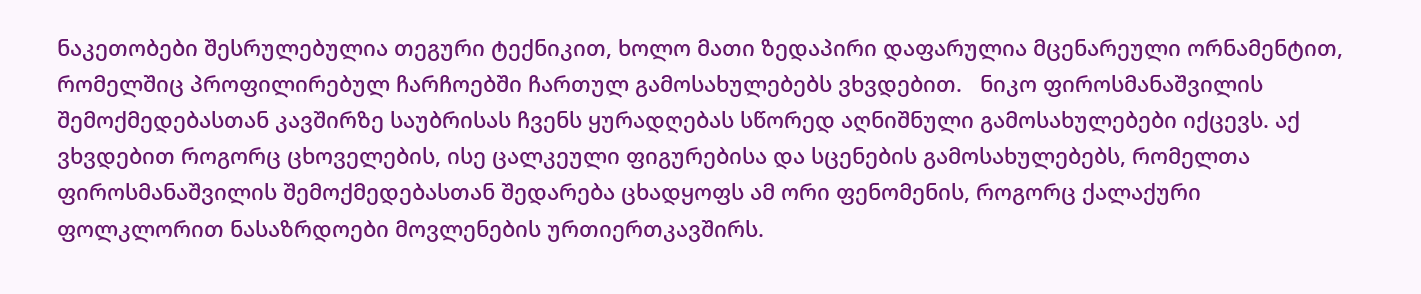ნაკეთობები შესრულებულია თეგური ტექნიკით, ხოლო მათი ზედაპირი დაფარულია მცენარეული ორნამენტით, რომელშიც პროფილირებულ ჩარჩოებში ჩართულ გამოსახულებებს ვხვდებით.   ნიკო ფიროსმანაშვილის შემოქმედებასთან კავშირზე საუბრისას ჩვენს ყურადღებას სწორედ აღნიშნული გამოსახულებები იქცევს. აქ ვხვდებით როგორც ცხოველების, ისე ცალკეული ფიგურებისა და სცენების გამოსახულებებს, რომელთა ფიროსმანაშვილის შემოქმედებასთან შედარება ცხადყოფს ამ ორი ფენომენის, როგორც ქალაქური ფოლკლორით ნასაზრდოები მოვლენების ურთიერთკავშირს.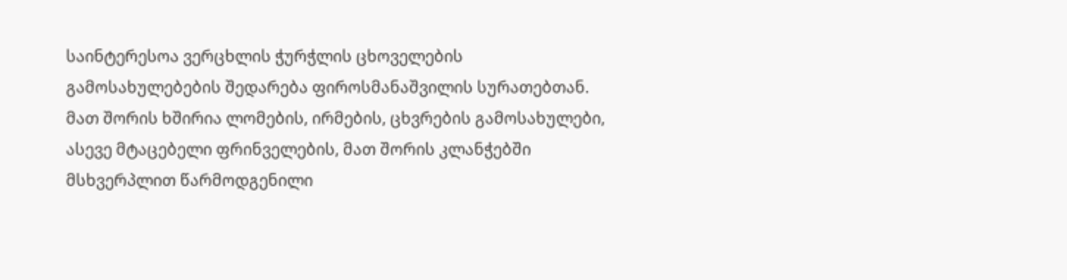საინტერესოა ვერცხლის ჭურჭლის ცხოველების გამოსახულებების შედარება ფიროსმანაშვილის სურათებთან. მათ შორის ხშირია ლომების, ირმების, ცხვრების გამოსახულები, ასევე მტაცებელი ფრინველების, მათ შორის კლანჭებში მსხვერპლით წარმოდგენილი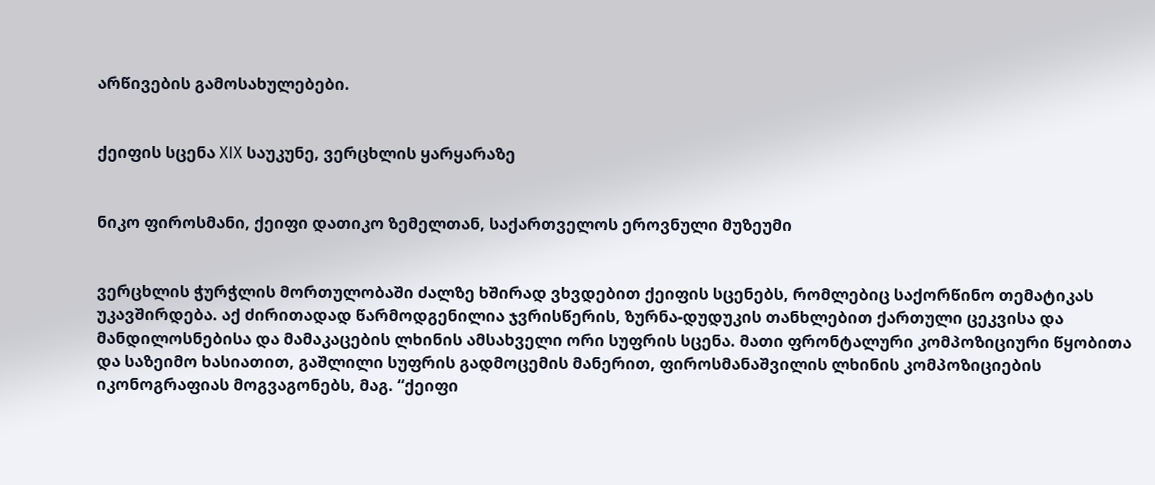არწივების გამოსახულებები.


ქეიფის სცენა XIX საუკუნე, ვერცხლის ყარყარაზე


ნიკო ფიროსმანი, ქეიფი დათიკო ზემელთან, საქართველოს ეროვნული მუზეუმი


ვერცხლის ჭურჭლის მორთულობაში ძალზე ხშირად ვხვდებით ქეიფის სცენებს, რომლებიც საქორწინო თემატიკას უკავშირდება. აქ ძირითადად წარმოდგენილია ჯვრისწერის, ზურნა-დუდუკის თანხლებით ქართული ცეკვისა და მანდილოსნებისა და მამაკაცების ლხინის ამსახველი ორი სუფრის სცენა. მათი ფრონტალური კომპოზიციური წყობითა და საზეიმო ხასიათით, გაშლილი სუფრის გადმოცემის მანერით, ფიროსმანაშვილის ლხინის კომპოზიციების იკონოგრაფიას მოგვაგონებს, მაგ. “ქეიფი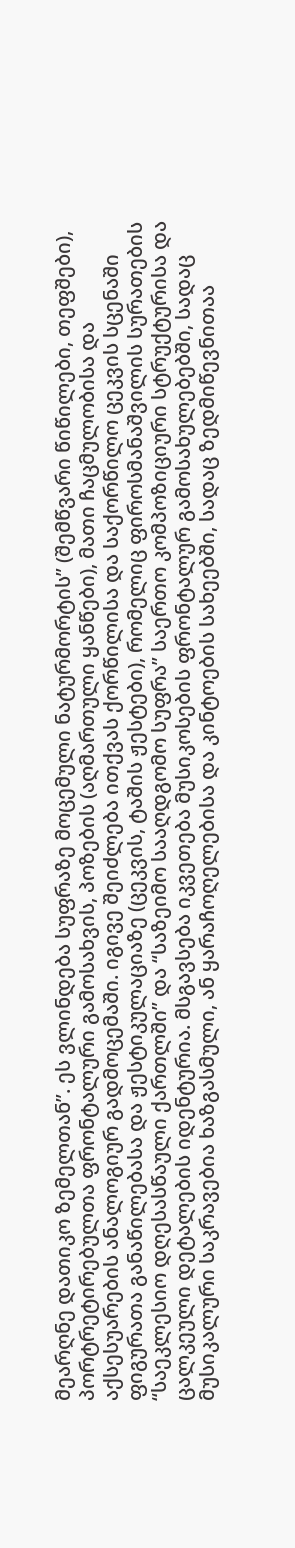მეარღნე დათიკო ზემელთან”. ეს ვლინდება სუფრაზე მოცემული ნატურმორტის” (შემწვარი წიწილები, თეფშები), პორტრეტირებულთა ფრონტალური გამოსახვის, პოზების (აღმართული ყანწები), მათი ჩაცმულობისა და აქსესუარების ანალოგიურ გადმოცემაში. იგივე შეიძლება ითქვას ქორწილისა და საქორწილო ცეკვის სცენაში ფიგურათა განაწილებასა და ჟესტიკულაციაზე (ცეკვის, ტაშის ჟესტები), რომელიც ფიროსმანაშვილის სურათების “საეკლესიო დღესასწაული ქართლში” და “საზეიმო სააღდგომო სუფრა” საერთო კომპოზიციური სტრუქტურისა და ცალკეული დეტალების იდენტურია. მსგავსება იკვეთება მუსიკოსების ფრონტალურ გამოსახულებებში, სადაც მუსიკალური საკრავებია ხაზგასმული, ან ყარაჩოღელებისა და კინტოების სახეებში, სადაც ზედმიწევნითაა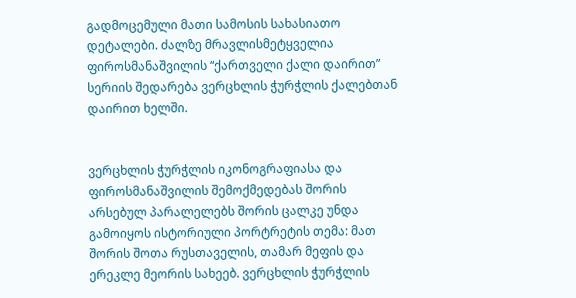გადმოცემული მათი სამოსის სახასიათო დეტალები. ძალზე მრავლისმეტყველია ფიროსმანაშვილის “ქართველი ქალი დაირით” სერიის შედარება ვერცხლის ჭურჭლის ქალებთან დაირით ხელში.


ვერცხლის ჭურჭლის იკონოგრაფიასა და ფიროსმანაშვილის შემოქმედებას შორის არსებულ პარალელებს შორის ცალკე უნდა გამოიყოს ისტორიული პორტრეტის თემა: მათ შორის შოთა რუსთაველის, თამარ მეფის და ერეკლე მეორის სახეებ. ვერცხლის ჭურჭლის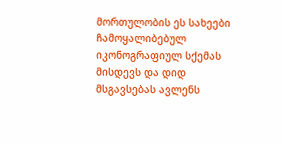მორთულობის ეს სახეები ჩამოყალიბებულ იკონოგრაფიულ სქემას მისდევს და დიდ მსგავსებას ავლენს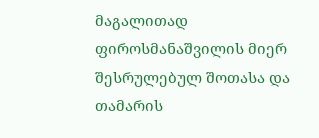მაგალითად ფიროსმანაშვილის მიერ შესრულებულ შოთასა და თამარის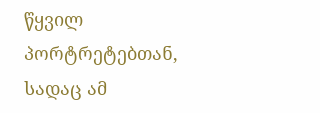წყვილ პორტრეტებთან, სადაც ამ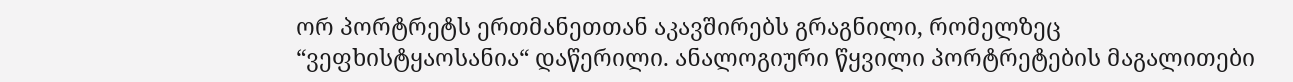ორ პორტრეტს ერთმანეთთან აკავშირებს გრაგნილი, რომელზეც “ვეფხისტყაოსანია“ დაწერილი. ანალოგიური წყვილი პორტრეტების მაგალითები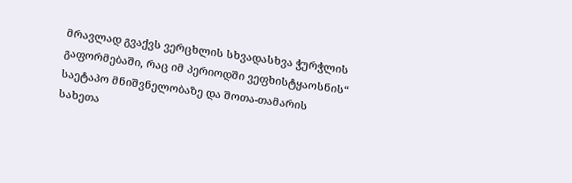მრავლად გვაქვს ვერცხლის სხვადასხვა ჭურჭლის გაფორმებაში, რაც იმ პერიოდში ვეფხისტყაოსნის“ საეტაპო მნიშვნელობაზე და შოთა-თამარის სახეთა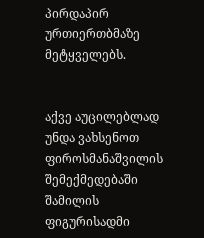პირდაპირ ურთიერთბმაზე მეტყველებს.


აქვე აუცილებლად უნდა ვახსენოთ ფიროსმანაშვილის შემექმედებაში შამილის ფიგურისადმი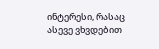ინტერესი, რასაც ასევე ვხვდებით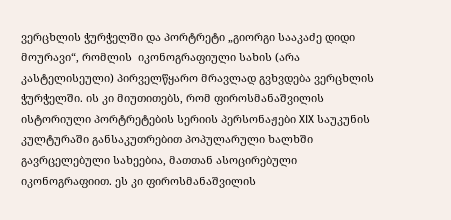ვერცხლის ჭურჭელში და პორტრეტი „გიორგი სააკაძე დიდი მოურავი“, რომლის  იკონოგრაფიული სახის (არა კასტელისეული) პირველწყარო მრავლად გვხვდება ვერცხლის ჭურჭელში. ის კი მიუთითებს, რომ ფიროსმანაშვილის ისტორიული პორტრეტების სერიის პერსონაჟები XIX საუკუნის კულტურაში განსაკუთრებით პოპულარული ხალხში გავრცელებული სახეებია, მათთან ასოცირებული იკონოგრაფიით. ეს კი ფიროსმანაშვილის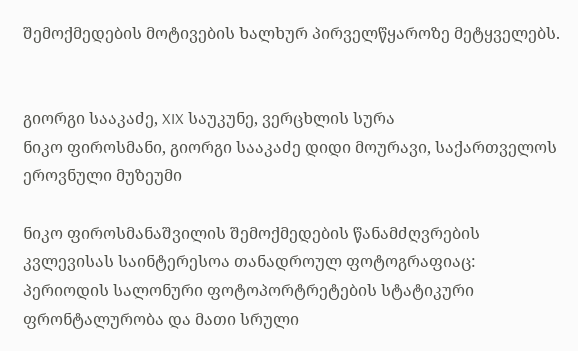შემოქმედების მოტივების ხალხურ პირველწყაროზე მეტყველებს.


გიორგი სააკაძე, XIX საუკუნე, ვერცხლის სურა
ნიკო ფიროსმანი, გიორგი სააკაძე დიდი მოურავი, საქართველოს ეროვნული მუზეუმი

ნიკო ფიროსმანაშვილის შემოქმედების წანამძღვრების კვლევისას საინტერესოა თანადროულ ფოტოგრაფიაც: პერიოდის სალონური ფოტოპორტრეტების სტატიკური ფრონტალურობა და მათი სრული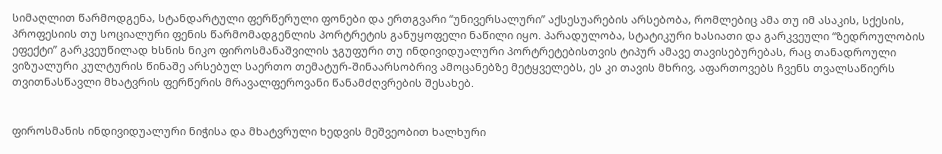სიმაღლით წარმოდგენა, სტანდარტული ფერწერული ფონები და ერთგვარი “უნივერსალური” აქსესუარების არსებობა, რომლებიც ამა თუ იმ ასაკის, სქესის, პროფესიის თუ სოციალური ფენის წარმომადგენლის პორტრეტის განუყოფელი ნაწილი იყო. პარადულობა, სტატიკური ხასიათი და გარკვეული “ზედროულობის ეფექტი” გარკვეუწილად ხსნის ნიკო ფიროსმანაშვილის ჯგუფური თუ ინდივიდუალური პორტრეტებისთვის ტიპურ ამავე თავისებურებას, რაც თანადროული ვიზუალური კულტურის წინაშე არსებულ საერთო თემატურ-შინაარსობრივ ამოცანებზე მეტყველებს, ეს კი თავის მხრივ, აფართოვებს ჩვენს თვალსაწიერს თვითნასწავლი მხატვრის ფერწერის მრავალფეროვანი წანამძღვრების შესახებ.


ფიროსმანის ინდივიდუალური ნიჭისა და მხატვრული ხედვის მეშვეობით ხალხური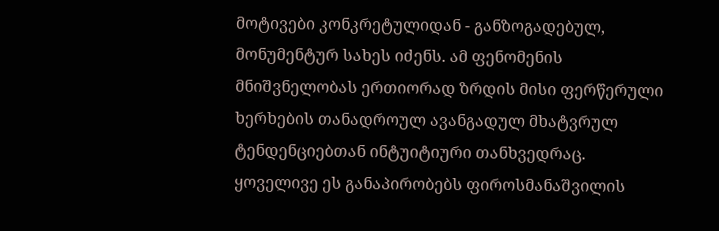მოტივები კონკრეტულიდან - განზოგადებულ, მონუმენტურ სახეს იძენს. ამ ფენომენის მნიშვნელობას ერთიორად ზრდის მისი ფერწერული ხერხების თანადროულ ავანგადულ მხატვრულ ტენდენციებთან ინტუიტიური თანხვედრაც. ყოველივე ეს განაპირობებს ფიროსმანაშვილის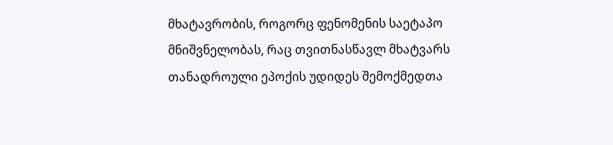მხატავრობის, როგორც ფენომენის საეტაპო მნიშვნელობას, რაც თვითნასწავლ მხატვარს თანადროული ეპოქის უდიდეს შემოქმედთა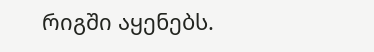რიგში აყენებს.